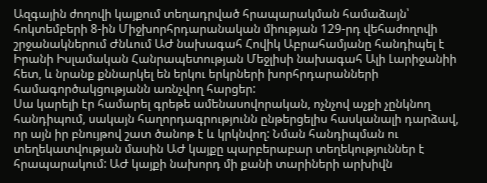Ազգային ժողովի կայքում տեղադրված հրապարակման համաձայն՝ հոկտեմբերի 8-ին Միջխորհրդարանական միության 129-րդ վեհաժողովի շրջանակներում Ժնևում ԱԺ նախագահ Հովիկ Աբրահամյանը հանդիպել է Իրանի Իսլամական Հանրապետության Մեջլիսի նախագահ Ալի Լարիջանիի հետ, և նրանք քննարկել են երկու երկրների խորհրդարանների համագործակցությանն առնչվող հարցեր:
Սա կարելի էր համարել գրեթե ամենասովորական, ոչնչով աչքի չընկնող հանդիպում, սակայն հաղորդագրությունն ընթերցելիս հասկանալի դարձավ, որ այն իր բնույթով շատ ծանոթ է և կրկնվող: Նման հանդիպման ու տեղեկատվության մասին ԱԺ կայքը պարբերաբար տեղեկություններ է հրապարակում: ԱԺ կայքի նախորդ մի քանի տարիների արխիվն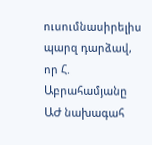ուսումնասիրելիս պարզ դարձավ, որ Հ. Աբրահամյանը ԱԺ նախագահ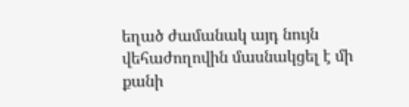եղած ժամանակ այդ նույն վեհաժողովին մասնակցել է մի քանի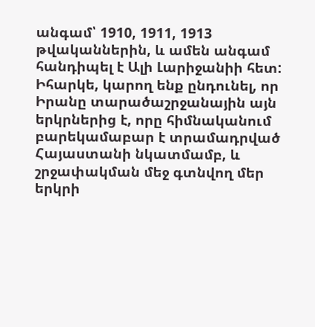անգամ՝ 1910, 1911, 1913 թվականներին, և ամեն անգամ հանդիպել է Ալի Լարիջանիի հետ: Իհարկե, կարող ենք ընդունել, որ Իրանը տարածաշրջանային այն երկրներից է, որը հիմնականում բարեկամաբար է տրամադրված Հայաստանի նկատմամբ, և շրջափակման մեջ գտնվող մեր երկրի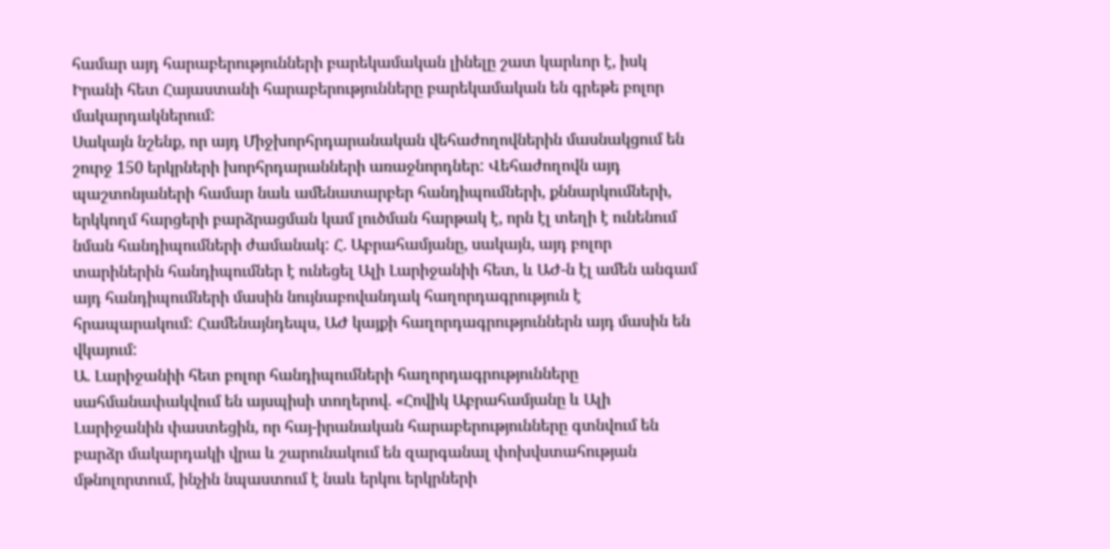համար այդ հարաբերությունների բարեկամական լինելը շատ կարևոր է, իսկ Իրանի հետ Հայաստանի հարաբերությունները բարեկամական են գրեթե բոլոր մակարդակներում:
Սակայն նշենք, որ այդ Միջխորհրդարանական վեհաժողովներին մասնակցում են շուրջ 150 երկրների խորհրդարանների առաջնորդներ: Վեհաժողովն այդ պաշտոնյաների համար նաև ամենատարբեր հանդիպումների, քննարկումների, երկկողմ հարցերի բարձրացման կամ լուծման հարթակ է, որն էլ տեղի է ունենում նման հանդիպումների ժամանակ: Հ. Աբրահամյանը, սակայն, այդ բոլոր տարիներին հանդիպումներ է ունեցել Ալի Լարիջանիի հետ, և ԱԺ-ն էլ ամեն անգամ այդ հանդիպումների մասին նույնաբովանդակ հաղորդագրություն է հրապարակում: Համենայնդեպս, ԱԺ կայքի հաղորդագրություններն այդ մասին են վկայում:
Ա. Լարիջանիի հետ բոլոր հանդիպումների հաղորդագրությունները սահմանափակվում են այսպիսի տողերով. «Հովիկ Աբրահամյանը և Ալի Լարիջանին փաստեցին, որ հայ-իրանական հարաբերությունները գտնվում են բարձր մակարդակի վրա և շարունակում են զարգանալ փոխվստահության մթնոլորտում, ինչին նպաստում է նաև երկու երկրների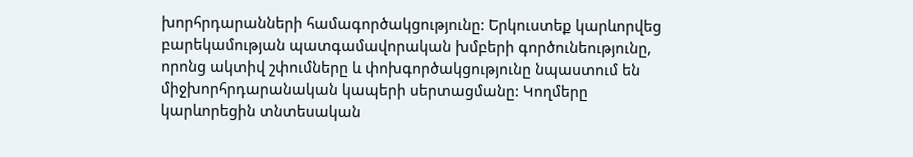խորհրդարանների համագործակցությունը: Երկուստեք կարևորվեց բարեկամության պատգամավորական խմբերի գործունեությունը, որոնց ակտիվ շփումները և փոխգործակցությունը նպաստում են միջխորհրդարանական կապերի սերտացմանը: Կողմերը կարևորեցին տնտեսական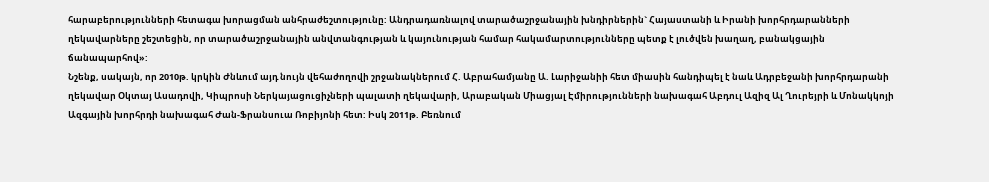հարաբերությունների հետագա խորացման անհրաժեշտությունը: Անդրադառնալով տարածաշրջանային խնդիրներին` Հայաստանի և Իրանի խորհրդարանների ղեկավարները շեշտեցին, որ տարածաշրջանային անվտանգության և կայունության համար հակամարտությունները պետք է լուծվեն խաղաղ, բանակցային ճանապարհով»:
Նշենք, սակայն, որ 2010թ. կրկին Ժնևում այդ նույն վեհաժողովի շրջանակներում Հ. Աբրահամյանը Ա. Լարիջանիի հետ միասին հանդիպել է նաև Ադրբեջանի խորհրդարանի ղեկավար Օկտայ Ասադովի, Կիպրոսի Ներկայացուցիչների պալատի ղեկավարի, Արաբական Միացյալ Էմիրությունների նախագահ Աբդուլ Ազիզ Ալ Ղուրեյրի և Մոնակկոյի Ազգային խորհրդի նախագահ Ժան-Ֆրանսուա Ռոբիյոնի հետ: Իսկ 2011թ. Բեռնում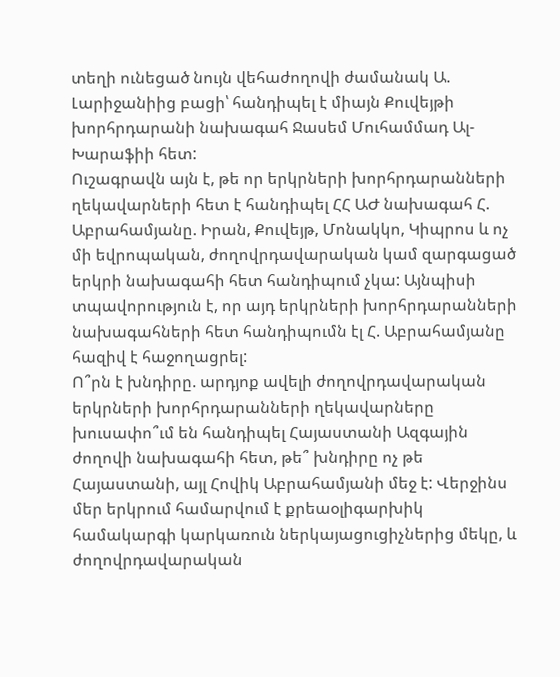տեղի ունեցած նույն վեհաժողովի ժամանակ Ա. Լարիջանիից բացի՝ հանդիպել է միայն Քուվեյթի խորհրդարանի նախագահ Ջասեմ Մուհամմադ Ալ-Խարաֆիի հետ:
Ուշագրավն այն է, թե որ երկրների խորհրդարանների ղեկավարների հետ է հանդիպել ՀՀ ԱԺ նախագահ Հ. Աբրահամյանը. Իրան, Քուվեյթ, Մոնակկո, Կիպրոս և ոչ մի եվրոպական, ժողովրդավարական կամ զարգացած երկրի նախագահի հետ հանդիպում չկա: Այնպիսի տպավորություն է, որ այդ երկրների խորհրդարանների նախագահների հետ հանդիպումն էլ Հ. Աբրահամյանը հազիվ է հաջողացրել:
Ո՞րն է խնդիրը. արդյոք ավելի ժողովրդավարական երկրների խորհրդարանների ղեկավարները խուսափո՞ւմ են հանդիպել Հայաստանի Ազգային ժողովի նախագահի հետ, թե՞ խնդիրը ոչ թե Հայաստանի, այլ Հովիկ Աբրահամյանի մեջ է: Վերջինս մեր երկրում համարվում է քրեաօլիգարխիկ համակարգի կարկառուն ներկայացուցիչներից մեկը, և ժողովրդավարական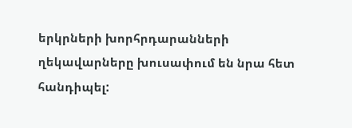երկրների խորհրդարանների ղեկավարները խուսափում են նրա հետ հանդիպել: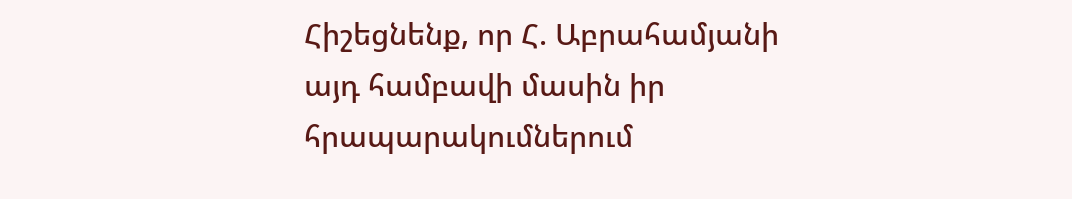Հիշեցնենք, որ Հ. Աբրահամյանի այդ համբավի մասին իր հրապարակումներում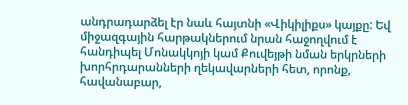անդրադարձել էր նաև հայտնի «Վիկիլիքս» կայքը: Եվ միջազգային հարթակներում նրան հաջողվում է հանդիպել Մոնակկոյի կամ Քուվեյթի նման երկրների խորհրդարանների ղեկավարների հետ, որոնք, հավանաբար,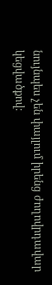նույնպես չեն փայլում իրենց ժողովրդավար կեցվածքով: